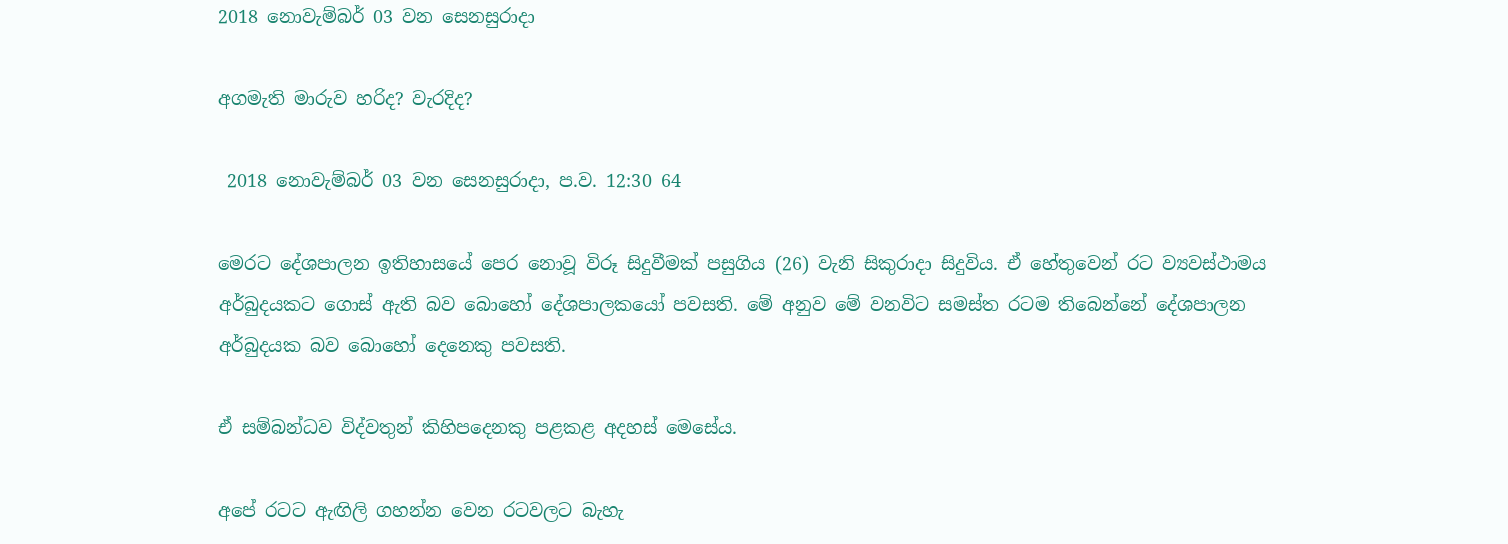2018 නොවැම්බර් 03 වන සෙනසුරාදා

අගමැති මාරුව හරිද? වැරදිද?

 2018 නොවැම්බර් 03 වන සෙනසුරාදා, ප.ව. 12:30 64

මෙරට දේශපාලන ඉතිහාසයේ පෙර නොවූ විරූ සිදුවීමක් පසුගිය (26) වැනි සිකුරාදා සිදුවිය. ඒ හේතුවෙන් රට ව්‍යවස්ථාමය අර්බුදයකට ගොස් ඇති බව බොහෝ දේශපාලකයෝ පවසති. මේ අනුව මේ වනවිට සමස්ත රටම තිබෙන්නේ දේශපාලන අර්බුදයක බව බොහෝ දෙනෙකු‍ පවසති.

ඒ සම්බන්ධව විද්වතුන් කිහිපදෙනකු පළකළ අදහස් මෙසේය.

අපේ රටට ඇඟිලි ගහන්න වෙන රටවලට බැහැ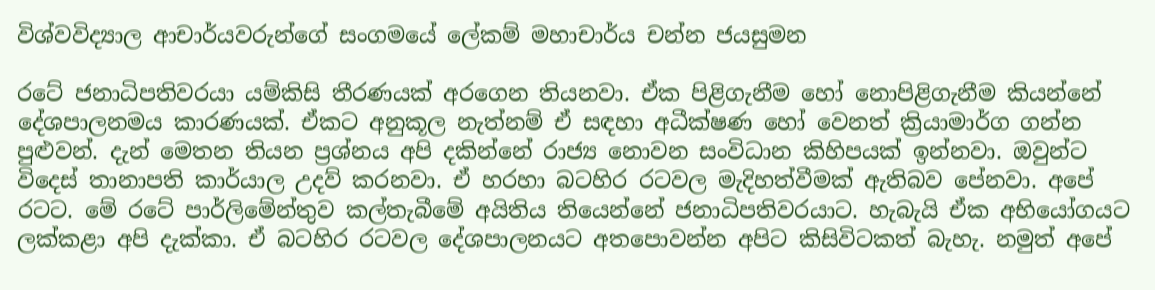විශ්වවිද්‍යාල ආචාර්යවරුන්ගේ සංගමයේ ලේකම් මහාචාර්ය චන්න ජයසුමන

රටේ ජනාධිපතිවරයා යම්කිසි තීරණයක් අරගෙන තියනවා. ඒක පිළිගැනීම හෝ නොපිළිගැනීම කියන්නේ දේශපාලනමය කාරණයක්. ඒකට අනුකූල නැත්නම් ඒ සඳහා අධීක්ෂණ හෝ වෙනත් ක්‍රියාමාර්ග ගන්න පුළුවන්. දැන් මෙතන තියන ප්‍රශ්නය අපි දකින්නේ රාජ්‍ය නොවන සංවිධාන කිහිපයක් ඉන්නවා. ඔවුන්ට විදෙස් තානාපති කාර්යාල උදව් කරනවා. ඒ හරහා බටහිර රටවල මැදිහත්වීමක් ඇතිබව පේනවා. අපේ රටට. මේ රටේ පාර්ලිමේන්තුව කල්තැබීමේ අයිතිය තියෙන්නේ ජනාධිපතිවරයාට. හැබැයි ඒක අභියෝගයට ලක්කළා අපි දැක්කා. ඒ බටහිර රටවල දේශපාලනයට අතපොවන්න අපිට කිසිවිටකත් බැහැ. නමුත් අපේ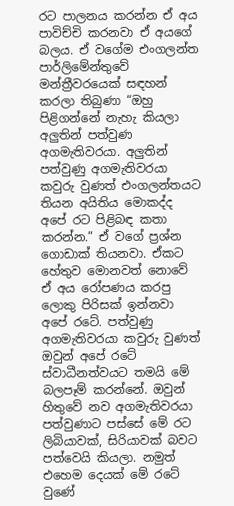රට පාලනය කරන්න ඒ අය පාවිච්චි කරනවා ඒ අයගේ බලය. ඒ වගේම එංගලන්ත පාර්ලිමේන්තුවේ මන්ත්‍රීවරයෙක් සඳහන් කරලා තිබුණා “ඔහු පිළිගන්නේ නැහැ කියලා අලුතින් පත්වුණ අගමැතිවරයා. අලුතින් පත්වුණු අගමැතිවරයා කවුරු වුණත් එංගලන්තයට තියන අයිතිය මොකද්ද අපේ රට පිළිබඳ කතා කරන්න.” ඒ වගේ ප්‍රශ්න ගොඩාක් තියනවා. ඒකට හේතුව මොනවත් නොවේ ඒ අය රෝපණය කරපු ලොකු පිරිසක් ඉන්නවා අපේ රටේ. පත්වුණු අගමැතිවරයා කවුරු වුණත් ඔවුන් අපේ රටේ ස්වාධීනත්වයට තමයි මේ බලපෑම් කරන්නේ. ඔවුන් හිතුවේ නව අගමැතිවරයා පත්වුණාට පස්සේ මේ රට ලිබියාවක්, සිරියාවක් බවට පත්වෙයි කියලා. නමුත් එහෙම දෙයක් මේ රටේ වුණේ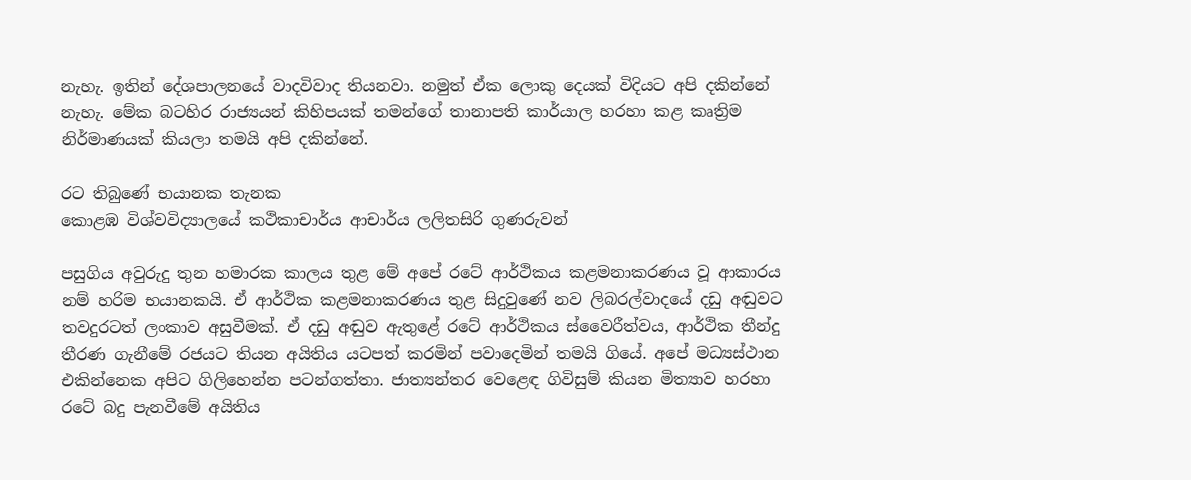නැහැ. ඉතින් දේශපාලනයේ වාදවිවාද තියනවා. නමුත් ඒක ලොකු දෙයක් විදියට අපි දකින්නේ නැහැ. මේක බටහිර රාජ්‍යයන් කිහිපයක් තමන්ගේ තානාපති කාර්යාල හරහා කළ කෘත්‍රිම නිර්මාණයක් කියලා තමයි අපි දකින්නේ.

රට තිබුණේ භයානක තැනක
කොළඹ විශ්වවිද්‍යාලයේ කථිකාචාර්ය ආචාර්ය ලලිතසිරි ගුණරුවන්

පසුගිය අවුරුදු තුන හමාරක කාලය තුළ මේ අපේ රටේ ආර්ථිකය කළමනාකරණය වූ ආකාරය නම් හරිම භයානකයි. ඒ ආර්ථික කළමනාකරණය තුළ සිදුවුණේ නව ලිබරල්වාදයේ දඩු අඬුවට තවදුරටත් ලංකාව අසුවීමක්. ඒ දඩු අඬුව ඇතුළේ රටේ ආර්ථිකය ස්වෛරීත්වය, ආර්ථික තීන්දු තීරණ ගැනීමේ රජයට තියන අයිතිය යටපත් කරමින් පවාදෙමින් තමයි ගියේ. අපේ මධ්‍යස්ථාන එකින්නෙක අපිට ගිලිහෙන්න පටන්ගත්තා. ජාත්‍යන්තර වෙළෙඳ ගිවිසුම් කියන මිත්‍යාව හරහා රටේ බදු පැනවීමේ අයිතිය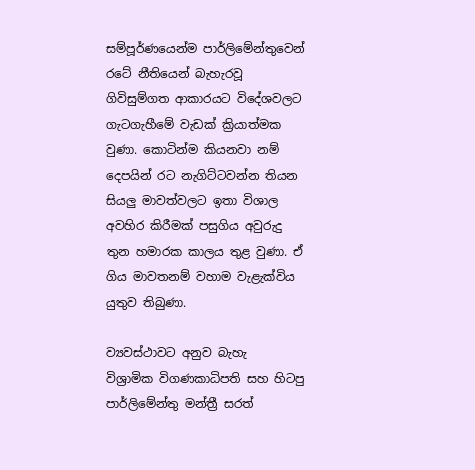සම්පූර්ණයෙන්ම පාර්ලිමේන්තුවෙන් රටේ නීතියෙන් බැහැරවූ ගිවිසුම්ගත ආකාරයට විදේශවලට ගැටගැහීමේ වැඩක් ක්‍රියාත්මක වුණා. කොටින්ම කියනවා නම් දෙපයින් රට නැගිට්ටවන්න තියන සියලු මාවත්වලට ඉතා විශාල අවහිර කිරීමක් පසුගිය අවුරුදු තුන හමාරක කාලය තුළ වුණා. ඒ ගිය මාවතනම් වහාම වැළැක්විය යුතුව තිබුණා.

ව්‍යවස්ථාවට අනුව බැහැ
විශ්‍රාමික විගණකාධිපති සහ හිටපු පාර්ලිමේන්තු මන්ත්‍රී සරත්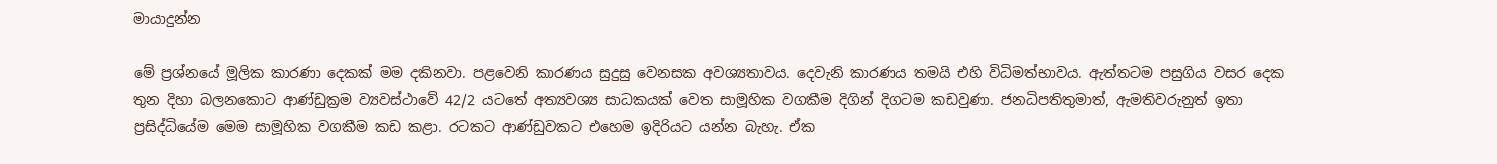මායාදුන්න

මේ ප්‍රශ්නයේ මූලික කාරණා දෙකක් මම දකිනවා. පළවෙනි කාරණය සුදුසු වෙනසක අවශ්‍යතාවය. දෙවැනි කාරණය තමයි එහි විධිමත්භාවය. ඇත්තටම පසුගිය වසර දෙක තුන දිහා බලනකොට ආණ්ඩුක්‍රම ව්‍යවස්ථාවේ 42/2 යටතේ අත්‍යවශ්‍ය සාධකයක් වෙත සාමූහික වගකීම දිගින් දිගටම කඩවුණා. ජනධිපතිතුමාත්, ඇමතිවරුනුත් ඉතා ප්‍රසිද්ධියේම මෙම සාමූහික වගකීම කඩ කළා. රටකට ආණ්ඩුවකට එහෙම ඉදිරියට යන්න බැහැ. ඒක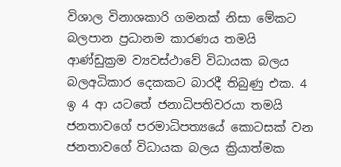විශාල විනාශකාරි ගමනක් නිසා මේකට බලපාන ප්‍රධානම කාරණය තමයි ආණ්ඩුක්‍රම ව්‍යවස්ථාවේ විධායක බලය බලඅධිකාර දෙකකට බාරදී තිබුණු එක. 4 ඉ 4 ආ යටතේ ජනාධිපතිවරයා තමයි ජනතාවගේ පරමාධිපත්‍යයේ කොටසක් වන ජනතාවගේ විධායක බලය ක්‍රියාත්මක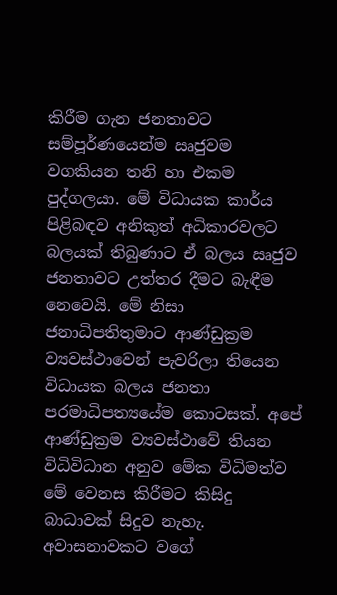කිරීම ගැන ජනතාවට සම්පූර්ණයෙන්ම ඍජුවම  වගකියන තනි හා එකම පුද්ගලයා. මේ විධායක කාර්ය පිළිබඳව අනිකුත් අධිකාරවලට බලයක් තිබුණාට ඒ බලය ඍජුව ජනතාවට උත්තර දීමට බැඳීම නෙවෙයි. මේ නිසා ජනාධිපතිතුමාට ආණ්ඩුක්‍රම ව්‍යවස්ථාවෙන් පැවරිලා තියෙන විධායක බලය ජනතා පරමාධිපත්‍යයේම කොටසක්. අපේ ආණ්ඩුක්‍රම ව්‍යවස්ථාවේ තියන විධිවිධාන අනුව මේක විධිමත්ව මේ වෙනස කිරීමට කිසිදු බාධාවක් සිදුව නැහැ. අවාසනාවකට වගේ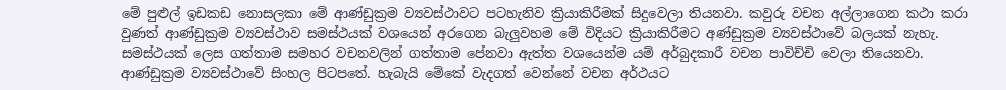මේ පුළුල් ඉඩකඩ නොසලකා මේ ආණ්ඩුක්‍රම ව්‍යවස්ථාවට පටහැනිව ක්‍රියාකිරීමක් සිදුවෙලා තියනවා. කවුරු වචන අල්ලාගෙන කථා කරා වුණත් ආණ්ඩුක්‍රම ව්‍යවස්ථාව සමස්ථයක් වශයෙන් අරගෙන බැලුවහම මේ විදියට ක්‍රියාකිරීමට අණ්ඩුක්‍රම ව්‍යවස්ථාවේ බලයක් නැහැ. සමස්ථයක් ලෙස ගත්තාම සමහර වචනවලින් ගත්තාම පේනවා ඇත්ත වශයෙන්ම යම් අර්බුදකාරී වචන පාවිච්චි වෙලා තියෙනවා. ආණ්ඩුක්‍රම ව්‍යවස්ථාවේ සිංහල පිටපතේ. හැබැයි මේකේ වැදගත් වෙන්නේ වචන අර්ථයට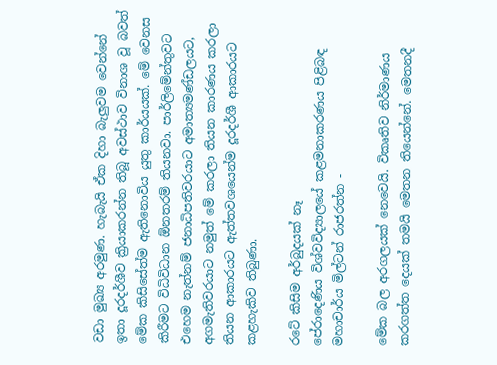වඩා මුඛ්‍ය අරමුණ. හැබැයි ඒක දිහා බැලුවම වෙන්නේ ඉතා දූරදර්ශීව ක්‍රියාකරන්න තිබූ අවස්ථාව විනාශ වූ බවත් මේක කිසිසේත්ම ඇතිනොවිය යුතු කාර්යයක්. මේ වෙනස කිරීමට විධිවිධාන ඕනතරම් තියනවා. පාර්ලිමේන්තුවට එහෙම නැත්නම් ජනාධිපතිවරයාට අමාත්‍යමණ්ඩලයට, අගමැතිවරයාට නමුත් මේ කරලා තියන කාරණය කරලා තියන ආකාරයට ඇත්තවශයෙන්ම දූරදර්ශී ආකාරයට කළහැකිව තිබුණා.

රටේ කිසිම අර්බුදයක් නෑ
පේරාදෙණිය විශ්වවිද්‍යාලයේ කළමනාකරණය පිළිබඳ මහාචාර්ය මිල්ටන් රාජරත්න -

මේක බල අරගලයක් නෙවෙයි. විකෘතිව නිර්මාණය කරගත්ත දෙයක් තමයි මෙතන තියෙන්නේ. මෙතනදී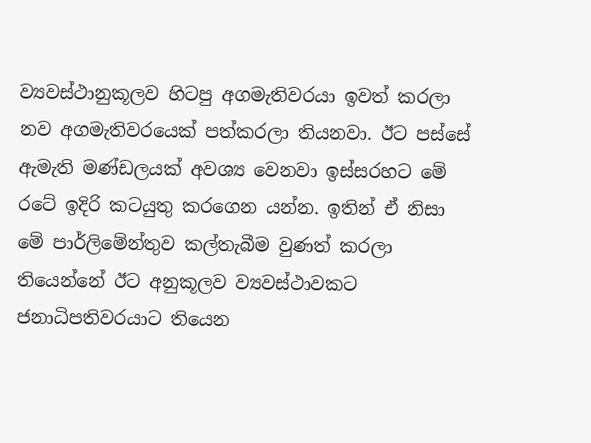ව්‍යවස්ථානුකූලව හිටපු අගමැතිවරයා ඉවත් කරලා නව අගමැතිවරයෙක් පත්කරලා තියනවා. ඊට පස්සේ ඇමැති මණ්ඩලයක් අවශ්‍ය වෙනවා ඉස්සරහට මේ රටේ ඉදිරි කටයුතු කරගෙන යන්න. ඉතින් ඒ නිසා මේ පාර්ලිමේන්තුව කල්තැබීම වුණත් කරලා තියෙන්නේ ඊට අනුකූලව ව්‍යවස්ථාවකට ජනාධිපතිවරයාට තියෙන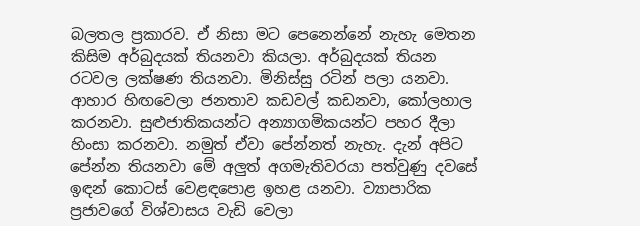බලතල ප්‍රකාරව. ඒ නිසා මට පෙනෙන්නේ නැහැ මෙතන කිසිම අර්බුදයක් තියනවා කියලා. අර්බුදයක් තියන රටවල ලක්ෂණ තියනවා. මිනිස්සු රටින් පලා යනවා. ආහාර හිඟවෙලා ජනතාව කඩවල් කඩනවා, කෝලහාල කරනවා. සුළුජාතිකයන්ට අන්‍යාගමිකයන්ට පහර දීලා හිංසා කරනවා. නමුත් ඒවා පේන්නත් නැහැ. දැන් අපිට පේන්න තියනවා මේ අලුත් අගමැතිවරයා පත්වුණු දවසේ ඉඳන් කොටස් වෙළඳපොළ ඉහළ යනවා. ව්‍යාපාරික ප්‍රජාවගේ විශ්වාසය වැඩි වෙලා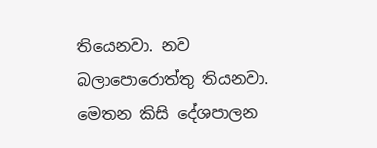තියෙනවා. නව බලාපොරොත්තු තියනවා. මෙතන කිසි දේශපාලන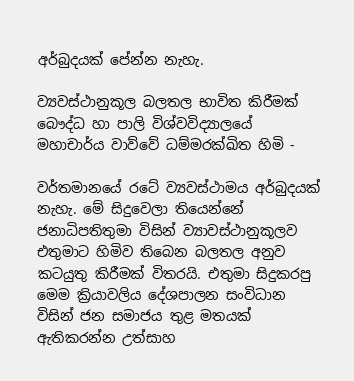අර්බුදයක් පේන්න නැහැ.

ව්‍යවස්ථානුකූල බලතල භාවිත කිරීමක්
බෞද්ධ හා පාලි විශ්වවිද්‍යාලයේ මහාචාර්ය වාව්වේ ධම්මරක්ඛිත හිමි -

වර්තමානයේ රටේ ව්‍යවස්ථාමය අර්බුදයක් නැහැ. මේ සිදුවෙලා තියෙන්නේ ජනාධිපතිතුමා විසින් ව්‍යාවස්ථානුකූලව එතුමාට හිමිව තිබෙන බලතල අනුව කටයුතු කිරීමක් විතරයි. එතුමා සිදුකරපු මෙම ක්‍රියාවලිය දේශපාලන සංවිධාන විසින් ජන සමාජය තුළ මතයක් ඇතිකරන්න උත්සාහ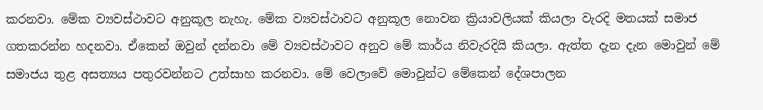කරනවා. මේක ව්‍යවස්ථාවට අනුකූල නැහැ. මේක ව්‍යවස්ථාවට අනුකූල නොවන ක්‍රියාවලියක් කියලා වැරදි මතයක් සමාජ ගතකරන්න හදනවා. ඒකෙන් ඔවුන් දන්නවා මේ ව්‍යවස්ථාවට අනුව මේ කාර්ය නිවැරදියි කියලා. ඇත්ත දැන දැන මොවුන් මේ සමාජය තුළ අසත්‍යය පතුරවන්නට උත්සාහ කරනවා. මේ වෙලාවේ මොවුන්ට මේකෙන් දේශපාලන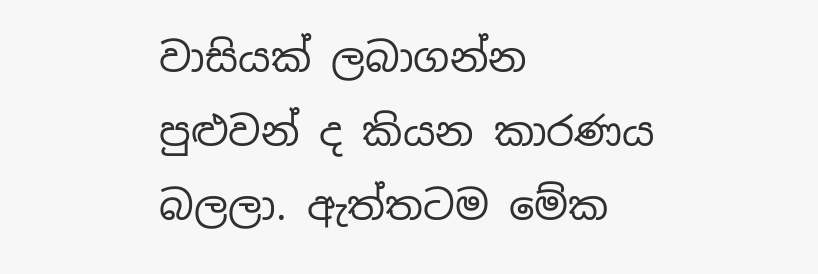වාසියක් ලබාගන්න පුළුවන් ද කියන කාරණය බලලා. ඇත්තටම මේක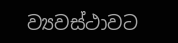ව්‍යවස්ථාවට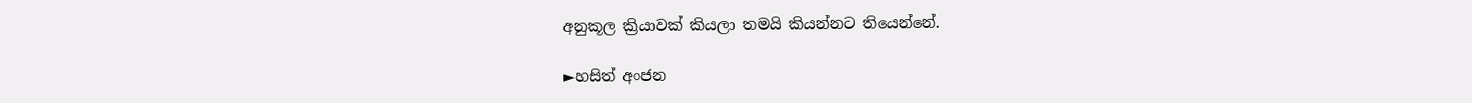අනුකූල ක්‍රියාවක් කියලා තමයි කියන්නට තියෙන්නේ.

►හසිත් අංජන